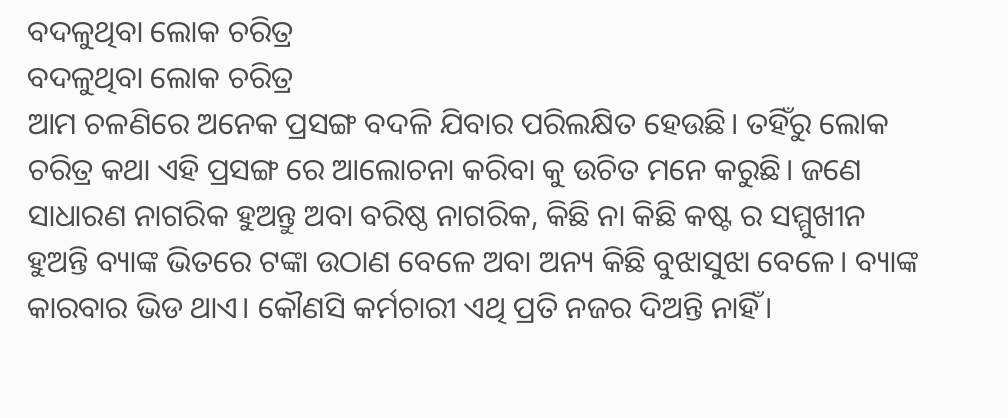ବଦଳୁଥିବା ଲୋକ ଚରିତ୍ର
ବଦଳୁଥିବା ଲୋକ ଚରିତ୍ର
ଆମ ଚଳଣିରେ ଅନେକ ପ୍ରସଙ୍ଗ ବଦଳି ଯିବାର ପରିଲକ୍ଷିତ ହେଉଛି। ତହିଁରୁ ଲୋକ ଚରିତ୍ର କଥା ଏହି ପ୍ରସଙ୍ଗ ରେ ଆଲୋଚନା କରିବା କୁ ଉଚିତ ମନେ କରୁଛି। ଜଣେ ସାଧାରଣ ନାଗରିକ ହୁଅନ୍ତୁ ଅବା ବରିଷ୍ଠ ନାଗରିକ, କିଛି ନା କିଛି କଷ୍ଟ ର ସମ୍ମୁଖୀନ ହୁଅନ୍ତି ବ୍ୟାଙ୍କ ଭିତରେ ଟଙ୍କା ଉଠାଣ ବେଳେ ଅବା ଅନ୍ୟ କିଛି ବୁଝାସୁଝା ବେଳେ। ବ୍ୟାଙ୍କ କାରବାର ଭିଡ ଥାଏ। କୌଣସି କର୍ମଚାରୀ ଏଥି ପ୍ରତି ନଜର ଦିଅନ୍ତି ନାହିଁ।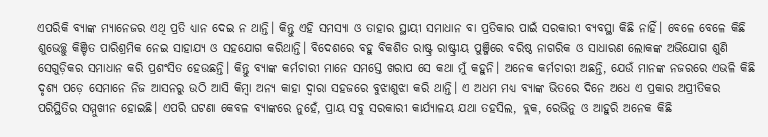ଏପରିକି ବ୍ୟାଙ୍କ ମ୍ୟାନେଜର ଏଥି ପ୍ରତି ଧ୍ୟାନ ଦେଇ ନ ଥାନ୍ତି। କିନ୍ତୁ ଏହି ସମସ୍ୟା ଓ ତାହାର ସ୍ଥାୟୀ ସମାଧାନ ବା ପ୍ରତିକାର ପାଇଁ ସରକାରୀ ବ୍ୟବସ୍ଥା କିଛି ନାହିଁ। ବେଳେ ବେଳେ କିଛି ଶୁଭେଚ୍ଛୁ କିଞ୍ଚିତ ପାରିଶ୍ରମିକ ନେଇ ସାହାଯ୍ୟ ଓ ସହଯୋଗ କରିଥାନ୍ତି। ବିଦେଶରେ ବହୁ ବିକଶିତ ରାଷ୍ଟ୍ର ରାଷ୍ଟ୍ରୀୟ ପୁଞ୍ଜିରେ ବରିଷ୍ଠ ନାଗରିକ ଓ ସାଧାରଣ ଲୋକଙ୍କ ଅଭିଯୋଗ ଶୁଣି ସେଗୁଡ଼ିକର ସମାଧାନ କରି ପ୍ରଶଂସିତ ହେଉଛନ୍ତି। କିନ୍ତୁ ବ୍ୟାଙ୍କ କର୍ମଚାରୀ ମାନେ ସମସ୍ତେ ଖରାପ ସେ କଥା ମୁଁ କହୁନି। ଅନେକ କର୍ମଚାରୀ ଅଛନ୍ତି, ଯେଉଁ ମାନଙ୍କ ନଜରରେ ଏଭଳି କିଛି ଦୃଶ୍ୟ ପଡ଼େ ସେମାନେ ନିଜ ଆସନରୁ ଉଠି ଆସି କିମ୍ବା ଅନ୍ୟ କାହା ଦ୍ୱାରା ସହଜରେ ବୁଝାଶୁଝା କରି ଥାନ୍ତି। ଏ ଅଧମ ମଧ୍ୟ ବ୍ୟାଙ୍କ ଭିତରେ ଦିନେ ଅଧେ ଏ ପ୍ରକାର ଅପ୍ରୀତିକର ପରିସ୍ଥିତିର ସମ୍ମୁଖୀନ ହୋଇଛି। ଏପରି ଘଟଣା କେବଳ ବ୍ୟାଙ୍କରେ ନୁହେଁ, ପ୍ରାୟ ସବୁ ସରକାରୀ କାର୍ଯ୍ୟାଳୟ ଯଥା ତହସିଲ, ବ୍ଲକ, ରେଭିନୁ ଓ ଆହୁରି ଅନେକ କିଛି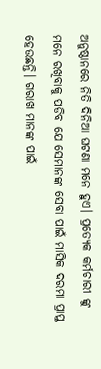ଅନୁଷ୍ଠାନରେ ନିତି ଦିନିଆ ଘଟଣା ମନେ ହୁଏ। ପ୍ରତ୍ୟେକ କର୍ମଚାରୀ ଙ୍କୁ ମନେ ରଖିବାକୁ ପଡିବ ଯେ ସେମାନଙ୍କ ସେବା ପାଇଁ ମାସିକ ଦରମା ପ୍ରାପ୍ତ ହେଉଛନ୍ତି। ଗରାଖ ମାନଙ୍କ ପାଇଁ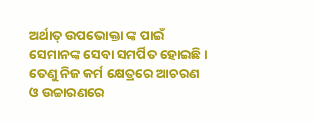ଅର୍ଥାତ୍ ଉପଭୋକ୍ତା ଙ୍କ ପାଇଁ ସେମାନଙ୍କ ସେବା ସମର୍ପିତ ହୋଇଛି। ତେଣୁ ନିଜ କର୍ମ କ୍ଷେତ୍ରରେ ଆଚରଣ ଓ ଉଚ୍ଚାରଣରେ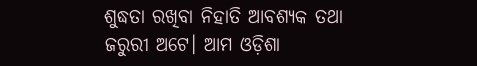ଶୁଦ୍ଧତା ରଖିବା ନିହାତି ଆବଶ୍ୟକ ତଥା ଜରୁରୀ ଅଟେ। ଆମ ଓଡ଼ିଶା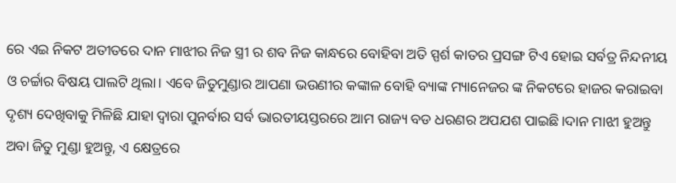ରେ ଏଇ ନିକଟ ଅତୀତରେ ଦାନ ମାଝୀର ନିଜ ସ୍ତ୍ରୀ ର ଶବ ନିଜ କାନ୍ଧରେ ବୋହିବା ଅତି ସ୍ପର୍ଶ କାତର ପ୍ରସଙ୍ଗ ଟିଏ ହୋଇ ସର୍ବତ୍ର ନିନ୍ଦନୀୟ ଓ ଚର୍ଚ୍ଚାର ବିଷୟ ପାଲଟି ଥିଲା। ଏବେ ଜିତୁମୁଣ୍ଡାର ଆପଣା ଭଉଣୀର କଙ୍କାଳ ବୋହି ବ୍ୟାଙ୍କ ମ୍ୟାନେଜର ଙ୍କ ନିକଟରେ ହାଜର କରାଇବା ଦୃଶ୍ୟ ଦେଖିବାକୁ ମିଳିଛି ଯାହା ଦ୍ୱାରା ପୁନର୍ବାର ସର୍ବ ଭାରତୀୟସ୍ତରରେ ଆମ ରାଜ୍ୟ ବଡ ଧରଣର ଅପଯଶ ପାଇଛି।ଦାନ ମାଝୀ ହୁଅନ୍ତୁ ଅବା ଜିତୁ ମୁଣ୍ଡା ହୁଅନ୍ତୁ, ଏ କ୍ଷେତ୍ରରେ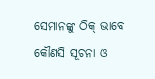ସେମାନଙ୍କୁ ଠିକ୍ ଭାବେ କୌଣସି ସୂଚନା ଓ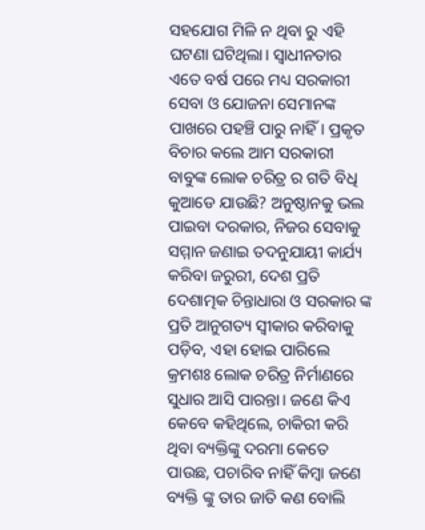ସହଯୋଗ ମିଳି ନ ଥିବା ରୁ ଏହି ଘଟଣା ଘଟିଥିଲା। ସ୍ୱାଧୀନତାର ଏତେ ବର୍ଷ ପରେ ମଧ୍ୟ ସରକାରୀ ସେବା ଓ ଯୋଜନା ସେମାନଙ୍କ ପାଖରେ ପହଞ୍ଚି ପାରୁ ନାହିଁ। ପ୍ରକୃତ ବିଚାର କଲେ ଆମ ସରକାରୀ ବାବୁଙ୍କ ଲୋକ ଚରିତ୍ର ର ଗତି ବିଧି କୁଆଡେ ଯାଉଛି? ଅନୁଷ୍ଠାନକୁ ଭଲ ପାଇବା ଦରକାର, ନିଜର ସେବାକୁ ସମ୍ମାନ ଜଣାଇ ତଦନୁଯାୟୀ କାର୍ଯ୍ୟ କରିବା ଜରୁରୀ, ଦେଶ ପ୍ରତି ଦେଶାତ୍ମକ ଚିନ୍ତାଧାରା ଓ ସରକାର ଙ୍କ ପ୍ରତି ଆନୁଗତ୍ୟ ସ୍ଵୀକାର କରିବାକୁ ପଡ଼ିବ, ଏହା ହୋଇ ପାରିଲେ କ୍ରମଶଃ ଲୋକ ଚରିତ୍ର ନିର୍ମାଣରେ ସୁଧାର ଆସି ପାରନ୍ତା। ଜଣେ କିଏ କେବେ କହିଥିଲେ, ଚାକିରୀ କରି ଥିବା ବ୍ୟକ୍ତିଙ୍କୁ ଦରମା କେତେ ପାଉଛ, ପଚାରିବ ନାହିଁ କିମ୍ବା ଜଣେ ବ୍ୟକ୍ତି ଙ୍କୁ ତାର ଜାତି କଣ ବୋଲି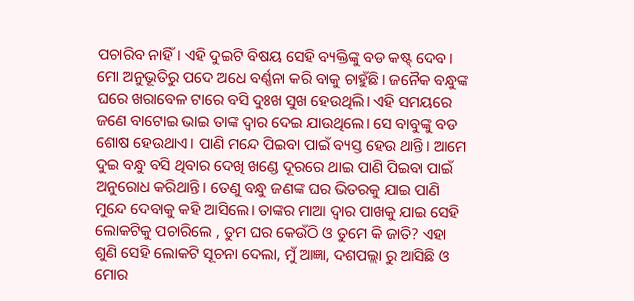ପଚାରିବ ନାହିଁ। ଏହି ଦୁଇଟି ବିଷୟ ସେହି ବ୍ୟକ୍ତିଙ୍କୁ ବଡ କଷ୍ଟ୍ ଦେବ। ମୋ ଅନୁଭୂତିରୁ ପଦେ ଅଧେ ବର୍ଣ୍ଣନା କରି ବାକୁ ଚାହୁଁଛି। ଜନୈକ ବନ୍ଧୁଙ୍କ ଘରେ ଖରାବେଳ ଟାରେ ବସି ଦୁଃଖ ସୁଖ ହେଉଥିଲି। ଏହି ସମୟରେ ଜଣେ ବାଟୋଇ ଭାଇ ତାଙ୍କ ଦ୍ୱାର ଦେଇ ଯାଉଥିଲେ। ସେ ବାବୁଙ୍କୁ ବଡ ଶୋଷ ହେଉଥାଏ। ପାଣି ମନ୍ଦେ ପିଇବା ପାଇଁ ବ୍ୟସ୍ତ ହେଉ ଥାନ୍ତି। ଆମେ ଦୁଇ ବନ୍ଧୁ ବସି ଥିବାର ଦେଖି ଖଣ୍ଡେ ଦୂରରେ ଥାଇ ପାଣି ପିଇବା ପାଇଁ ଅନୁରୋଧ କରିଥାନ୍ତି। ତେଣୁ ବନ୍ଧୁ ଜଣଙ୍କ ଘର ଭିତରକୁ ଯାଇ ପାଣି ମୁନ୍ଦେ ଦେବାକୁ କହି ଆସିଲେ। ତାଙ୍କର ମାଆ ଦ୍ୱାର ପାଖକୁ ଯାଇ ସେହି ଲୋକଟିକୁ ପଚାରିଲେ , ତୁମ ଘର କେଉଁଠି ଓ ତୁମେ କି ଜାତି? ଏହା ଶୁଣି ସେହି ଲୋକଟି ସୂଚନା ଦେଲା, ମୁଁ ଆଜ୍ଞା, ଦଶପଲ୍ଲା ରୁ ଆସିଛି ଓ ମୋର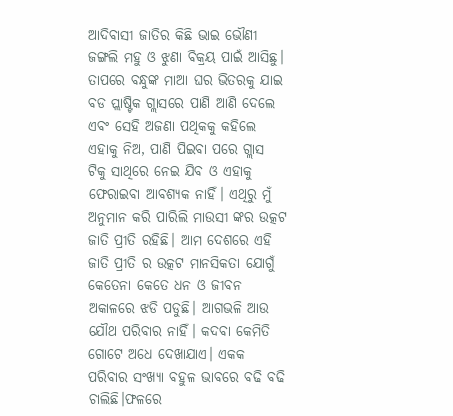ଆଦିବାସୀ ଜାତିର କିଛି ଭାଇ ଭୌଣୀ ଜଙ୍ଗଲି ମହୁ ଓ ଝୁଣା ବିକ୍ରୟ ପାଇଁ ଆସିଛୁ। ତାପରେ ବନ୍ଧୁଙ୍କ ମାଆ ଘର ଭିତରକୁ ଯାଇ ବଡ ପ୍ଲାଷ୍ଟିକ ଗ୍ଲାସରେ ପାଣି ଆଣି ଦେଲେ ଏବଂ ସେହି ଅଜଣା ପଥିକକୁ କହିଲେ ଏହାକୁ ନିଅ, ପାଣି ପିଇବା ପରେ ଗ୍ଲାସ ଟିକୁ ସାଥିରେ ନେଇ ଯିବ ଓ ଏହାକୁ ଫେରାଇବା ଆବଶ୍ୟକ ନାହିଁ। ଏଥିରୁ ମୁଁ ଅନୁମାନ କରି ପାରିଲି ମାଉସୀ ଙ୍କର ଉତ୍କଟ ଜାତି ପ୍ରୀତି ରହିଛି। ଆମ ଦେଶରେ ଏହି ଜାତି ପ୍ରୀତି ର ଉତ୍କଟ ମାନସିକତା ଯୋଗୁଁ କେତେନା କେତେ ଧନ ଓ ଜୀବନ ଅକାଳରେ ଝଡି ପଡୁଛି। ଆଗଭଳି ଆଉ ଯୌଥ ପରିବାର ନାହିଁ। କଦବା କେମିତି ଗୋଟେ ଅଧେ ଦେଖାଯାଏ। ଏକକ ପରିବାର ସଂଖ୍ୟା ବହୁଳ ଭାବରେ ବଢି ବଢି ଚାଲିଛି।ଫଳରେ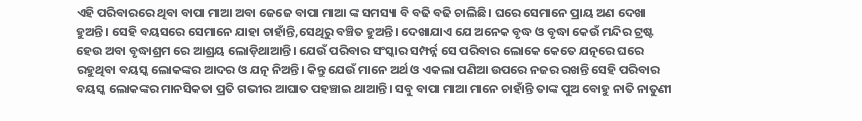ଏହି ପରିବାରରେ ଥିବା ବାପା ମାଆ ଅବା ଜେଜେ ବାପା ମାଆ ଙ୍କ ସମସ୍ୟା ବି ବଢି ବଢି ଚାଲିଛି। ଘରେ ସେମାନେ ପ୍ରାୟ ଅଣ ଦେଖା ହୁଅନ୍ତି। ସେହି ବୟସରେ ସେମାନେ ଯାହା ଚାହାଁନ୍ତି,ସେଥିରୁ ବଞ୍ଚିତ ହୁଅନ୍ତି। ଦେଖାଯାଏ ଯେ ଅନେକ ବୃଦ୍ଧ ଓ ବୃଦ୍ଧା କେଉଁ ମନ୍ଦିର ଟ୍ରଷ୍ଟ ହେଉ ଅବା ବୃଦ୍ଧାଶ୍ରମ ରେ ଆଶ୍ରୟ ଲୋଡ଼ିଥାଆନ୍ତି। ଯେଉଁ ପରିବାର ସଂସ୍କାର ସମ୍ପର୍ନ୍ନ ସେ ପରିବାର ଲୋକେ କେତେ ଯତ୍ନରେ ଘରେ ରହୁଥିବା ବୟସ୍କ ଲୋକଙ୍କର ଆଦର ଓ ଯତ୍ନ ନିଅନ୍ତି। କିନ୍ତୁ ଯେଉଁ ମାନେ ଅର୍ଥ ଓ ଏକଲା ପଣିଆ ଉପରେ ନଜର ରଖନ୍ତି ସେହି ପରିବାର ବୟସ୍କ ଲୋକଙ୍କର ମାନସିକତା ପ୍ରତି ଗଭୀର ଆଘାତ ପହଞ୍ଚାଇ ଥାଆନ୍ତି। ସବୁ ବାପା ମାଆ ମାନେ ଚାହାଁନ୍ତି ତାଙ୍କ ପୁଅ ବୋହୁ ନାତି ନାତୁଣୀ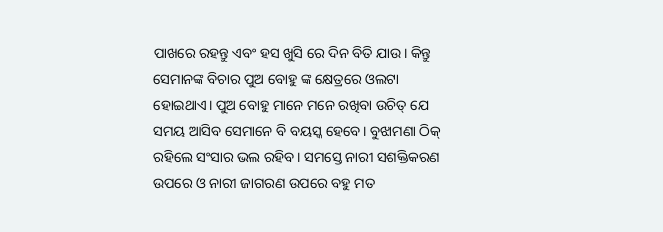ପାଖରେ ରହନ୍ତୁ ଏବଂ ହସ ଖୁସି ରେ ଦିନ ବିତି ଯାଉ। କିନ୍ତୁ ସେମାନଙ୍କ ବିଚାର ପୁଅ ବୋହୁ ଙ୍କ କ୍ଷେତ୍ରରେ ଓଲଟା ହୋଇଥାଏ। ପୁଅ ବୋହୁ ମାନେ ମନେ ରଖିବା ଉଚିତ୍ ଯେ ସମୟ ଆସିବ ସେମାନେ ବି ବୟସ୍କ ହେବେ। ବୁଝାମଣା ଠିକ୍ ରହିଲେ ସଂସାର ଭଲ ରହିବ। ସମସ୍ତେ ନାରୀ ସଶକ୍ତିକରଣ ଉପରେ ଓ ନାରୀ ଜାଗରଣ ଉପରେ ବହୁ ମତ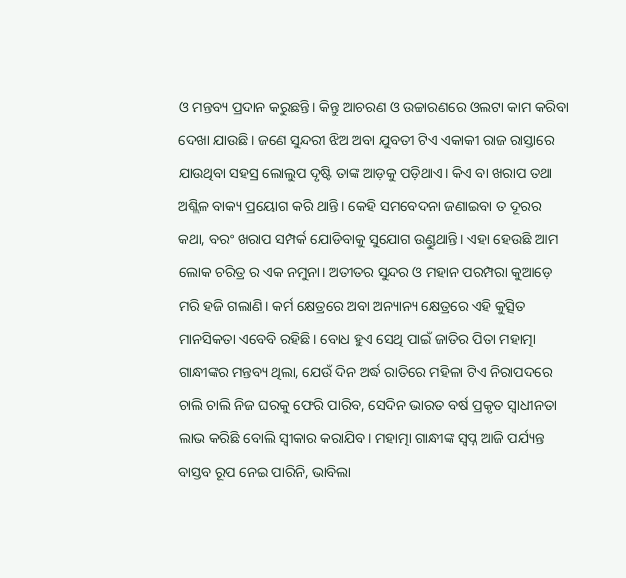ଓ ମନ୍ତବ୍ୟ ପ୍ରଦାନ କରୁଛନ୍ତି। କିନ୍ତୁ ଆଚରଣ ଓ ଉଚ୍ଚାରଣରେ ଓଲଟା କାମ କରିବା ଦେଖା ଯାଉଛି। ଜଣେ ସୁନ୍ଦରୀ ଝିଅ ଅବା ଯୁବତୀ ଟିଏ ଏକାକୀ ରାଜ ରାସ୍ତାରେ ଯାଉଥିବା ସହସ୍ର ଲୋଲୁପ ଦୃଷ୍ଟି ତାଙ୍କ ଆଡ଼କୁ ପଡ଼ିଥାଏ। କିଏ ବା ଖରାପ ତଥା ଅଶ୍ଲିଳ ବାକ୍ୟ ପ୍ରୟୋଗ କରି ଥାନ୍ତି। କେହି ସମବେଦନା ଜଣାଇବା ତ ଦୂରର କଥା, ବରଂ ଖରାପ ସମ୍ପର୍କ ଯୋଡିବାକୁ ସୁଯୋଗ ଉଣ୍ଡୁଥାନ୍ତି। ଏହା ହେଉଛି ଆମ ଲୋକ ଚରିତ୍ର ର ଏକ ନମୁନା। ଅତୀତର ସୁନ୍ଦର ଓ ମହାନ ପରମ୍ପରା କୁଆଡ଼େ ମରି ହଜି ଗଲାଣି। କର୍ମ କ୍ଷେତ୍ରରେ ଅବା ଅନ୍ୟାନ୍ୟ କ୍ଷେତ୍ରରେ ଏହି କୁତ୍ସିତ ମାନସିକତା ଏବେବି ରହିଛି। ବୋଧ ହୁଏ ସେଥି ପାଇଁ ଜାତିର ପିତା ମହାତ୍ମା ଗାନ୍ଧୀଙ୍କର ମନ୍ତବ୍ୟ ଥିଲା, ଯେଉଁ ଦିନ ଅର୍ଦ୍ଧ ରାତିରେ ମହିଳା ଟିଏ ନିରାପଦରେ ଚାଲି ଚାଲି ନିଜ ଘରକୁ ଫେରି ପାରିବ, ସେଦିନ ଭାରତ ବର୍ଷ ପ୍ରକୃତ ସ୍ୱାଧୀନତା ଲାଭ କରିଛି ବୋଲି ସ୍ୱୀକାର କରାଯିବ। ମହାତ୍ମା ଗାନ୍ଧୀଙ୍କ ସ୍ୱପ୍ନ ଆଜି ପର୍ଯ୍ୟନ୍ତ ବାସ୍ତବ ରୂପ ନେଇ ପାରିନି, ଭାବିଲା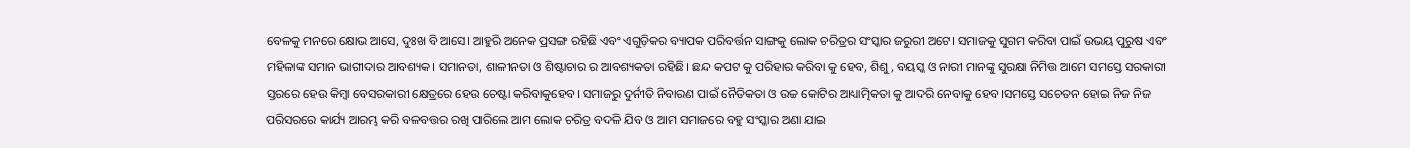ବେଳକୁ ମନରେ କ୍ଷୋଭ ଆସେ, ଦୁଃଖ ବି ଆସେ। ଆହୁରି ଅନେକ ପ୍ରସଙ୍ଗ ରହିଛି ଏବଂ ଏଗୁଡ଼ିକର ବ୍ୟାପକ ପରିବର୍ତ୍ତନ ସାଙ୍ଗକୁ ଲୋକ ଚରିତ୍ରର ସଂସ୍କାର ଜରୁରୀ ଅଟେ। ସମାଜକୁ ସୁଗମ କରିବା ପାଇଁ ଉଭୟ ପୁରୁଷ ଏବଂ ମହିଳାଙ୍କ ସମାନ ଭାଗୀଦାର ଆବଶ୍ୟକ। ସମାନତା, ଶାଳୀନତା ଓ ଶିଷ୍ଟାଚାର ର ଆବଶ୍ୟକତା ରହିଛି। ଛନ୍ଦ କପଟ କୁ ପରିହାର କରିବା କୁ ହେବ, ଶିଶୁ, ବୟସ୍କ ଓ ନାରୀ ମାନଙ୍କୁ ସୁରକ୍ଷା ନିମିତ୍ତ ଆମେ ସମସ୍ତେ ସରକାରୀ ସ୍ତରରେ ହେଉ କିମ୍ବା ବେସରକାରୀ କ୍ଷେତ୍ରରେ ହେଉ ଚେଷ୍ଟା କରିବାକୁହେବ। ସମାଜରୁ ଦୁର୍ନୀତି ନିବାରଣ ପାଇଁ ନୈତିକତା ଓ ଉଚ୍ଚ କୋଟିର ଆଧ୍ୟାତ୍ମିକତା କୁ ଆଦରି ନେବାକୁ ହେବ।ସମସ୍ତେ ସଚେତନ ହୋଇ ନିଜ ନିଜ ପରିସରରେ କାର୍ଯ୍ୟ ଆରମ୍ଭ କରି ବଳବତ୍ତର ରଖି ପାରିଲେ ଆମ ଲୋକ ଚରିତ୍ର ବଦଳି ଯିବ ଓ ଆମ ସମାଜରେ ବହୁ ସଂସ୍କାର ଅଣା ଯାଇ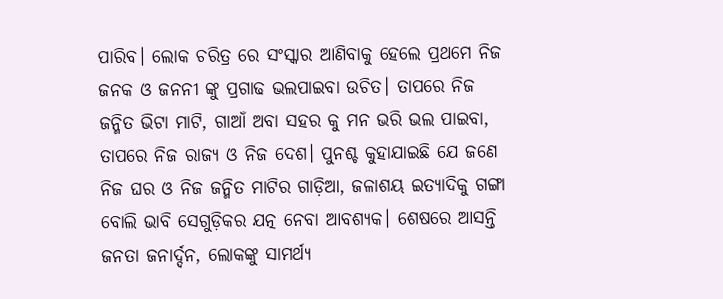ପାରିବ। ଲୋକ ଚରିତ୍ର ରେ ସଂସ୍କାର ଆଣିବାକୁ ହେଲେ ପ୍ରଥମେ ନିଜ ଜନକ ଓ ଜନନୀ ଙ୍କୁ ପ୍ରଗାଢ ଭଲପାଇବା ଉଚିତ। ତାପରେ ନିଜ ଜନ୍ମିତ ଭିଟା ମାଟି, ଗାଆଁ ଅବା ସହର କୁ ମନ ଭରି ଭଲ ପାଇବା, ତାପରେ ନିଜ ରାଜ୍ୟ ଓ ନିଜ ଦେଶ। ପୁନଶ୍ଚ କୁହାଯାଇଛି ଯେ ଜଣେ ନିଜ ଘର ଓ ନିଜ ଜନ୍ମିତ ମାଟିର ଗାଡ଼ିଆ, ଜଳାଶୟ ଇତ୍ୟାଦିକୁ ଗଙ୍ଗା ବୋଲି ଭାବି ସେଗୁଡ଼ିକର ଯତ୍ନ ନେବା ଆବଶ୍ୟକ। ଶେଷରେ ଆସନ୍ତି ଜନତା ଜନାର୍ଦ୍ଦନ, ଲୋକଙ୍କୁ ସାମର୍ଥ୍ୟ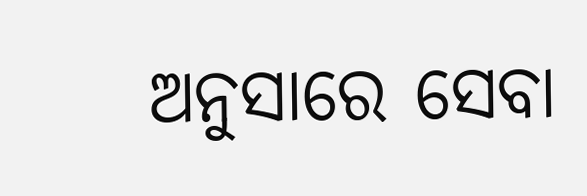ଅନୁସାରେ ସେବା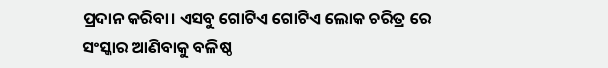ପ୍ରଦାନ କରିବା। ଏସବୁ ଗୋଟିଏ ଗୋଟିଏ ଲୋକ ଚରିତ୍ର ରେ ସଂସ୍କାର ଆଣିବାକୁ ବଳିଷ୍ଠ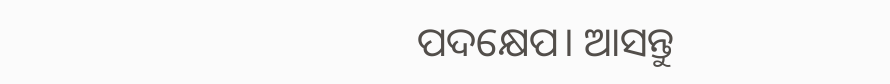ପଦକ୍ଷେପ। ଆସନ୍ତୁ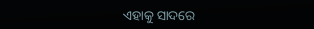ଏହାକୁ ସାଦରେ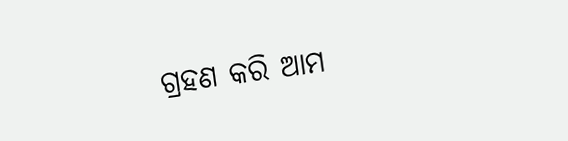ଗ୍ରହଣ କରି ଆମ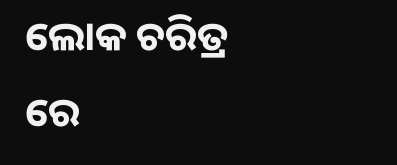ଲୋକ ଚରିତ୍ର ରେ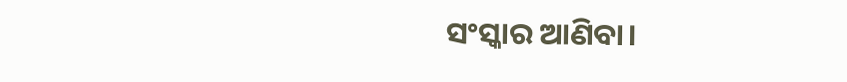ସଂସ୍କାର ଆଣିବା।